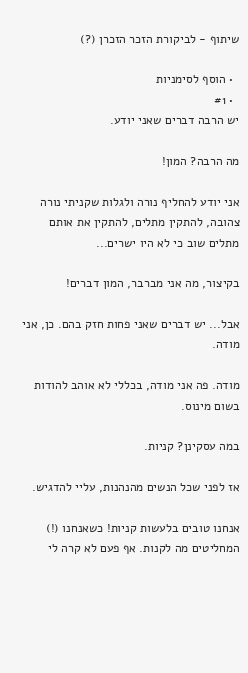שיתוף - לביקורת הזכר הזכרן (?)

  • הוסף לסימניות
  • #1
יש הרבה דברים שאני יודע.

מה הרבה? המון!

אני יודע להחליף נורה ולגלות שקניתי נורה צהובה, להתקין מתלים, להתקין את אותם מתלים שוב כי לא היו ישרים...

בקיצור, מה אני מברבר, המון דברים!

אבל... יש דברים שאני פחות חזק בהם. כן, אני מודה.

מודה. פה אני מודה, בכללי לא אוהב להודות בשום מינוס.

במה עסקינן? קניות.

אז לפני שכל הנשים מהנהנות, עליי להדגיש.

אנחנו טובים בלעשות קניות! כשאנחנו (!) המחליטים מה לקנות. אף פעם לא קרה לי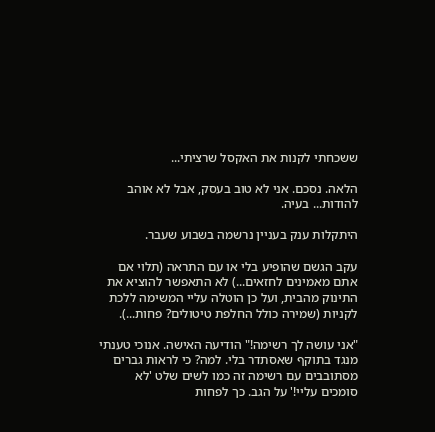ששכחתי לקנות את האקסל שרציתי...

הלאה. נסכם. אני לא טוב בעסק, אבל לא אוהב להודות... בעיה.

היתקלות ענק בעניין נרשמה בשבוע שעבר.

עקב הגשם שהופיע בלי או עם התראה (תלוי אם אתם מאמינים לחזאים...) לא התאפשר להוציא את התינוק מהבית, ועל כן הוטלה עליי המשימה ללכת לקניות (שמירה כולל החלפת טיטולים? פחות...).

"אני עושה לך רשימה!" הודיעה האישה. אנוכי טענתי מנגד בתוקף שאסתדר בלי. למה? כי לראות גברים מסתובבים עם רשימה זה כמו לשים שלט 'לא סומכים עליי!' על הגב. כך לפחות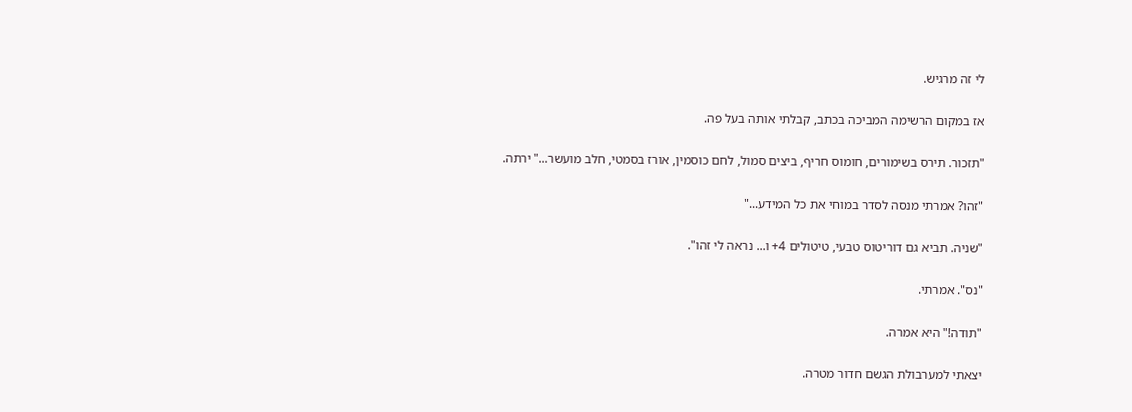לי זה מרגיש.

אז במקום הרשימה המביכה בכתב, קבלתי אותה בעל פה.

"תזכור. תירס בשימורים, חומוס חריף, ביצים סמול, לחם כוסמין, אורז בסמטי, חלב מועשר..." ירתה.

"זהו? אמרתי מנסה לסדר במוחי את כל המידע..."

"שניה. תביא גם דוריטוס טבעי, טיטולים 4+ ו... נראה לי זהו".

"נס". אמרתי.

"תודה!" היא אמרה.

יצאתי למערבולת הגשם חדור מטרה.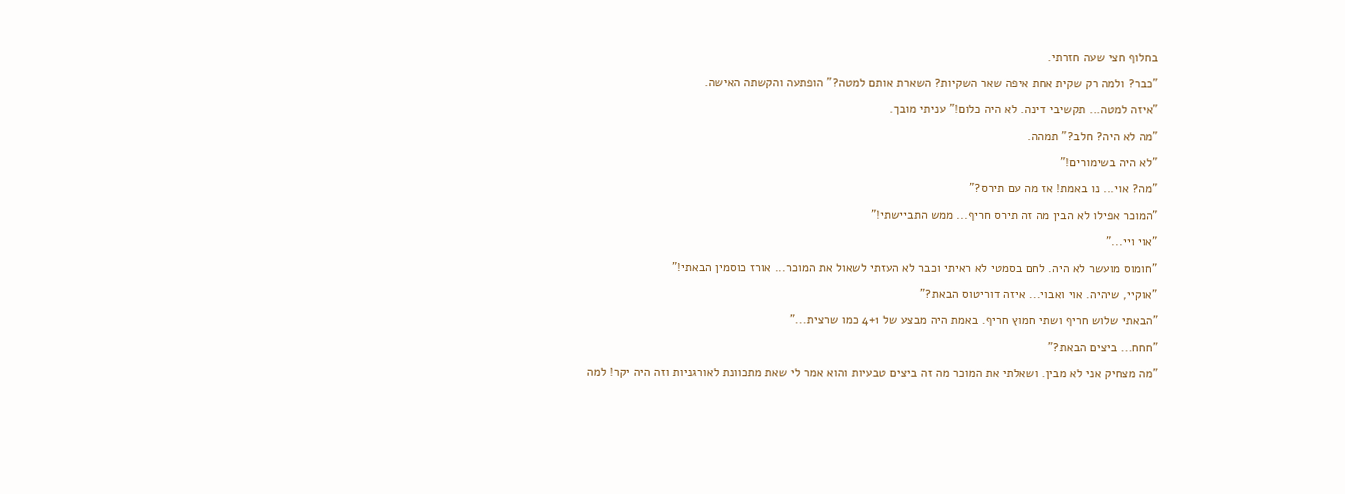בחלוף חצי שעה חזרתי.

"כבר? ולמה רק שקית אחת איפה שאר השקיות? השארת אותם למטה?" הופתעה והקשתה האישה.

"איזה למטה... תקשיבי דינה. לא היה כלום!" עניתי מובך.

"מה לא היה? חלב?" תמהה.

"לא היה בשימורים!"

"מה? אוי... נו באמת! אז מה עם תירס?"

"המוכר אפילו לא הבין מה זה תירס חריף... ממש התביישתי!"

"אוי ויי..."

"חומוס מועשר לא היה. לחם בסמטי לא ראיתי וכבר לא העזתי לשאול את המוכר... אורז כוסמין הבאתי!"

"אוקיי, שיהיה. אוי ואבוי... איזה דוריטוס הבאת?"

"הבאתי שלוש חריף ושתי חמוץ חריף. באמת היה מבצע של 4+1 כמו שרצית..."

"חחח... ביצים הבאת?"

"מה מצחיק אני לא מבין. ושאלתי את המוכר מה זה ביצים טבעיות והוא אמר לי שאת מתכוונת לאורגניות וזה היה יקר! למה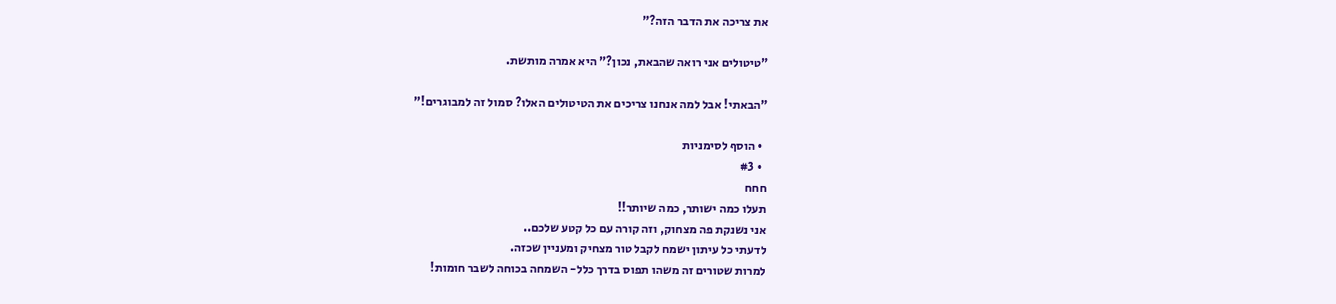את צריכה את הדבר הזה?"

"טיטולים אני רואה שהבאת, נכון?" היא אמרה מותשת.

"הבאתי! אבל למה אנחנו צריכים את הטיטולים האלו? סמול זה למבוגרים!"

  • הוסף לסימניות
  • #3
חחח
תעלו כמה ישותר, כמה שיותר!!
אני נשנקת פה מצחוק, וזה קורה עם כל קטע שלכם..
לדעתי כל עיתון ישמח לקבל טור מצחיק ומעניין שכזה.
למרות שטורים זה משהו תפוס בדרך כלל- השמחה בכוחה לשבר חומות!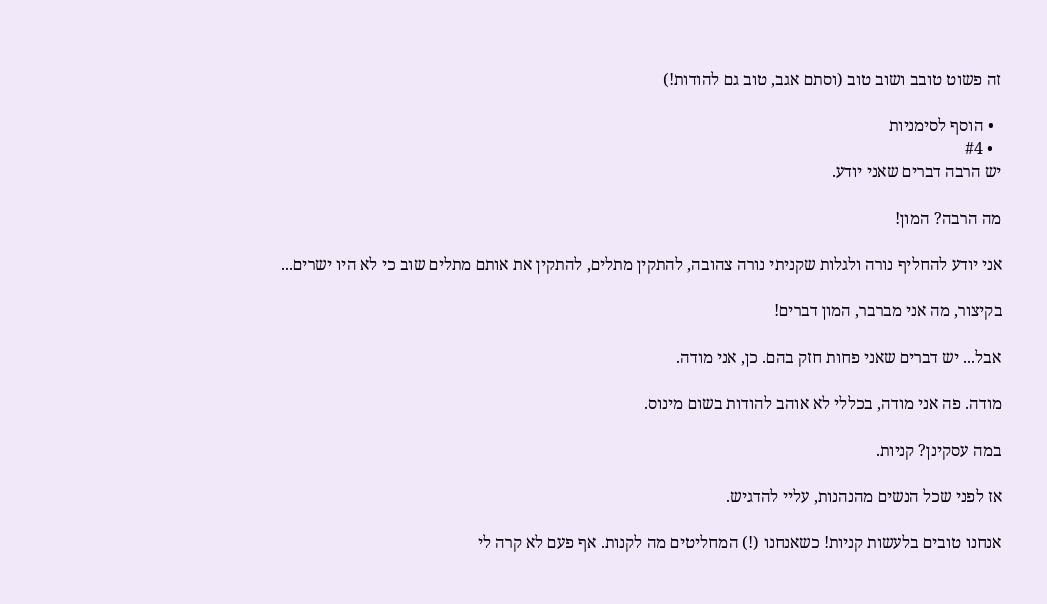זה פשוט טובב ושוב טוב (וסתם אגב, טוב גם להודות!)

  • הוסף לסימניות
  • #4
יש הרבה דברים שאני יודע.

מה הרבה? המון!

אני יודע להחליף נורה ולגלות שקניתי נורה צהובה, להתקין מתלים, להתקין את אותם מתלים שוב כי לא היו ישרים...

בקיצור, מה אני מברבר, המון דברים!

אבל... יש דברים שאני פחות חזק בהם. כן, אני מודה.

מודה. פה אני מודה, בכללי לא אוהב להודות בשום מינוס.

במה עסקינן? קניות.

אז לפני שכל הנשים מהנהנות, עליי להדגיש.

אנחנו טובים בלעשות קניות! כשאנחנו (!) המחליטים מה לקנות. אף פעם לא קרה לי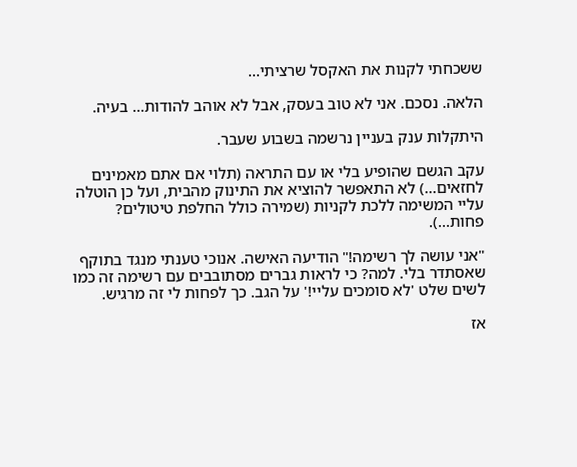ששכחתי לקנות את האקסל שרציתי...

הלאה. נסכם. אני לא טוב בעסק, אבל לא אוהב להודות... בעיה.

היתקלות ענק בעניין נרשמה בשבוע שעבר.

עקב הגשם שהופיע בלי או עם התראה (תלוי אם אתם מאמינים לחזאים...) לא התאפשר להוציא את התינוק מהבית, ועל כן הוטלה עליי המשימה ללכת לקניות (שמירה כולל החלפת טיטולים? פחות...).

"אני עושה לך רשימה!" הודיעה האישה. אנוכי טענתי מנגד בתוקף שאסתדר בלי. למה? כי לראות גברים מסתובבים עם רשימה זה כמו לשים שלט 'לא סומכים עליי!' על הגב. כך לפחות לי זה מרגיש.

אז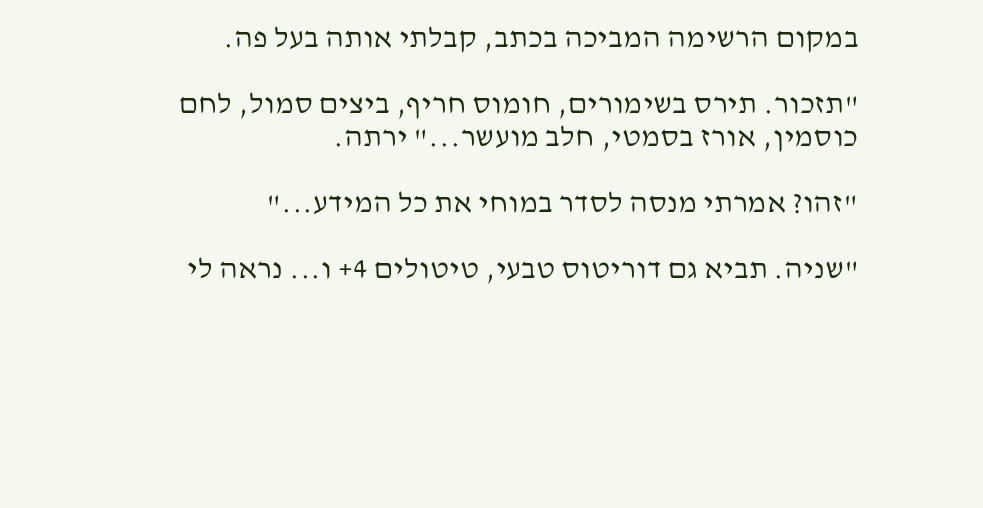במקום הרשימה המביכה בכתב, קבלתי אותה בעל פה.

"תזכור. תירס בשימורים, חומוס חריף, ביצים סמול, לחם כוסמין, אורז בסמטי, חלב מועשר..." ירתה.

"זהו? אמרתי מנסה לסדר במוחי את כל המידע..."

"שניה. תביא גם דוריטוס טבעי, טיטולים 4+ ו... נראה לי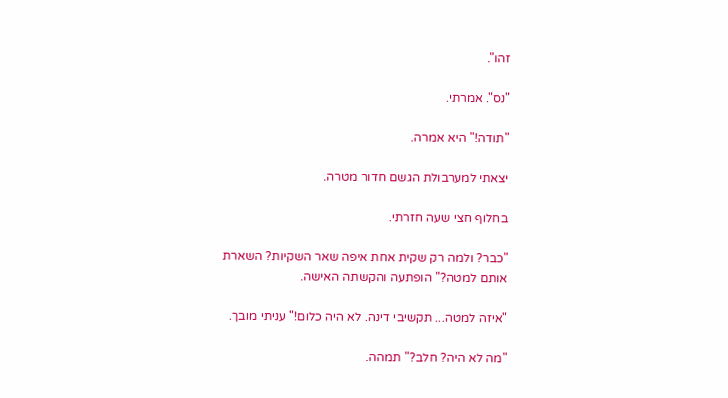זהו".

"נס". אמרתי.

"תודה!" היא אמרה.

יצאתי למערבולת הגשם חדור מטרה.

בחלוף חצי שעה חזרתי.

"כבר? ולמה רק שקית אחת איפה שאר השקיות? השארת אותם למטה?" הופתעה והקשתה האישה.

"איזה למטה... תקשיבי דינה. לא היה כלום!" עניתי מובך.

"מה לא היה? חלב?" תמהה.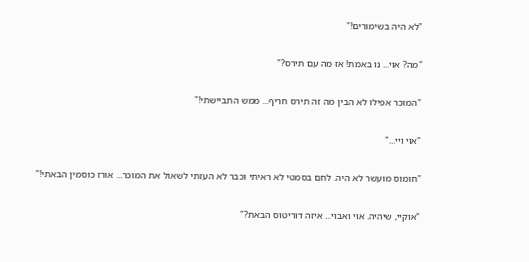"לא היה בשימורים!"

"מה? אוי... נו באמת! אז מה עם תירס?"

"המוכר אפילו לא הבין מה זה תירס חריף... ממש התביישתי!"

"אוי ויי..."

"חומוס מועשר לא היה. לחם בסמטי לא ראיתי וכבר לא העזתי לשאול את המוכר... אורז כוסמין הבאתי!"

"אוקיי, שיהיה. אוי ואבוי... איזה דוריטוס הבאת?"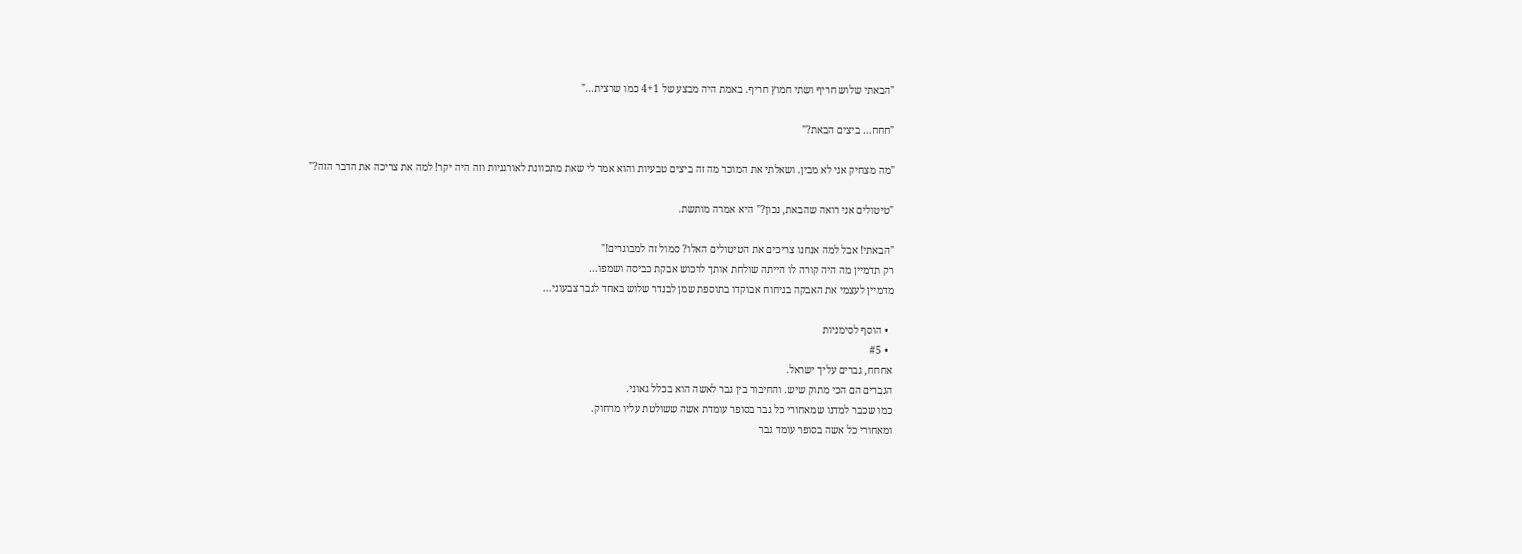"הבאתי שלוש חריף ושתי חמוץ חריף. באמת היה מבצע של 4+1 כמו שרצית..."

"חחח... ביצים הבאת?"

"מה מצחיק אני לא מבין. ושאלתי את המוכר מה זה ביצים טבעיות והוא אמר לי שאת מתכוונת לאורגניות וזה היה יקר! למה את צריכה את הדבר הזה?"

"טיטולים אני רואה שהבאת, נכון?" היא אמרה מותשת.

"הבאתי! אבל למה אנחנו צריכים את הטיטולים האלו? סמול זה למבוגרים!"
רק תדמיין מה היה קורה לו הייתה שולחת אותך לרכוש אבקת כביסה ושמפו...
מדמיין לעצמי את האבקה בניחוח אבוקדו בתוספת שמן לבנדר שלוש באחד לגבר צבעוני...

  • הוסף לסימניות
  • #5
אחחח, גברים עליך ישראל.
הגברים הם הכי מתוק שיש. והחיבור בין גבר לאשה הוא בכלל גאוני.
כמו שכבר למדנו שמאחורי כל גבר בסופר עומדת אשה ששולטת עליו מרחוק.
ומאחורי כל אשה בסופר עומד גבר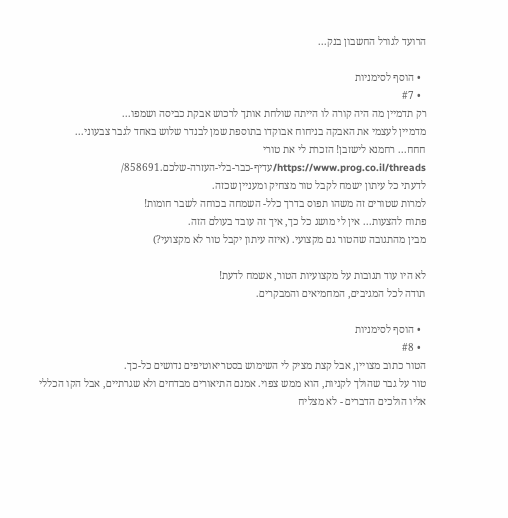הרועד לגורל החשבון בנק...

  • הוסף לסימניות
  • #7
רק תדמיין מה היה קורה לו הייתה שולחת אותך לרכוש אבקת כביסה ושמפו...
מדמיין לעצמי את האבקה בניחוח אבוקדו בתוספת שמן לבנדר שלוש באחד לגבר צבעוני...
חחח... רחמנא לישזבן! הזכרת לי את טורי
https://www.prog.co.il/threads/עדיף-כבר-בלי-העזרה-שלכם.858691/
לדעתי כל עיתון ישמח לקבל טור מצחיק ומעניין שכזה.
למרות שטורים זה משהו תפוס בדרך כלל- השמחה בכוחה לשבר חומות!
פתוח להצעות... אין לי מושג כל כך, איך זה עובד בעולם הזה.
מבין מהתגובה שהטור גם מקצועי. (איזה עיתון יקבל טור לא מקצועי?)

לא היו עוד תגובות על מקצועיות הטור, אשמח לדעת!
תודה לכל המגיבים, המחמיאים והמבקרים.

  • הוסף לסימניות
  • #8
הטור כתוב מצויין, אבל קצת מציק לי השימוש בסטריאוטיפים נדושים כל-כך.
טור על גבר שהולך לקניות, הוא ממש צפוי. אמנם התיאורים מבדחים ולא שגרתיים, אבל הקו הכללי אליו הולכים הדברים - לא מצליח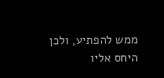ממש להפתיע, ולכן היחס אליו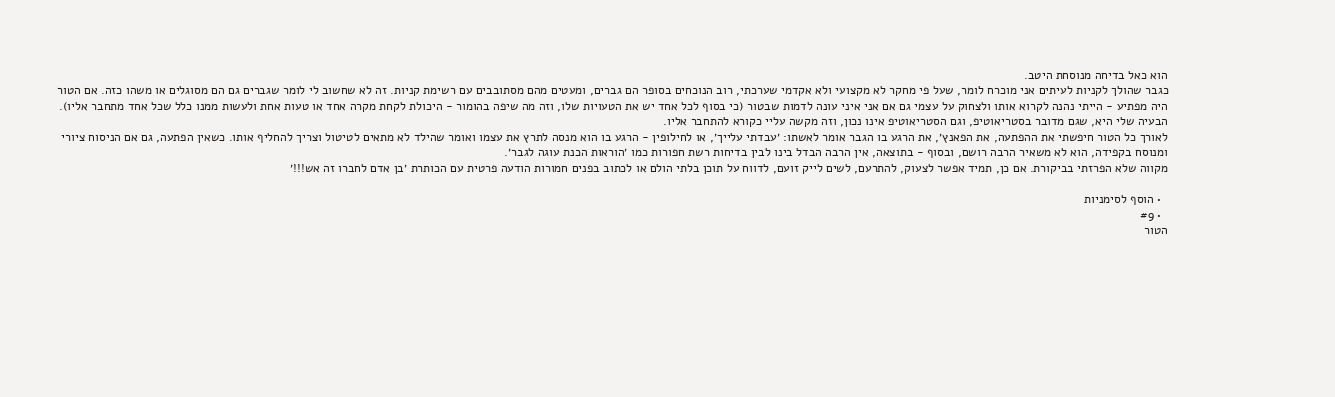הוא כאל בדיחה מנוסחת היטב.
כגבר שהולך לקניות לעיתים אני מוכרח לומר, שעל פי מחקר לא מקצועי ולא אקדמי שערכתי, רוב הנוכחים בסופר הם גברים, ומעטים מהם מסתובבים עם רשימת קניות. זה לא שחשוב לי לומר שגברים גם הם מסוגלים או משהו כזה. אם הטור היה מפתיע - הייתי נהנה לקרוא אותו ולצחוק על עצמי גם אם אני איני עונה לדמות שבטור (כי בסוף לכל אחד יש את הטעויות שלו, וזה מה שיפה בהומור - היכולת לקחת מקרה אחד או טעות אחת ולעשות ממנו כלל שכל אחד מתחבר אליו). הבעיה שלי היא, שגם מדובר בסטריאוטיפ, וגם הסטריאוטיפ אינו נכון, וזה מקשה עליי כקורא להתחבר אליו.
לאורך כל הטור חיפשתי את ההפתעה, את הפאנץ׳, את הרגע בו הגבר אומר לאשתו: ׳עבדתי עלייך׳, או לחילופין - הרגע בו הוא מנסה לתרץ את עצמו ואומר שהילד לא מתאים לטיטול וצריך להחליף אותו. כשאין הפתעה, גם אם הניסוח ציורי ומנוסח בקפידה, הוא לא משאיר הרבה רושם, ובסוף - בתוצאה, אין הרבה הבדל בינו לבין בדיחות רשת חפורות כמו ׳הוראות הכנת עוגה לגבר׳.
מקווה שלא הפרזתי בביקורת. אם כן, תמיד אפשר לצעוק, להתרעם, לשים לייק זועם, לדווח על תוכן בלתי הולם או לכתוב בפנים חמורות הודעה פרטית עם הכותרת ׳בן אדם לחברו זה אש!!!׳

  • הוסף לסימניות
  • #9
הטור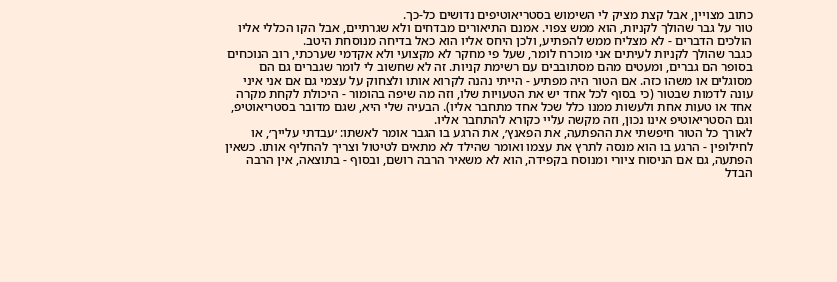כתוב מצויין, אבל קצת מציק לי השימוש בסטריאוטיפים נדושים כל-כך.
טור על גבר שהולך לקניות, הוא ממש צפוי. אמנם התיאורים מבדחים ולא שגרתיים, אבל הקו הכללי אליו הולכים הדברים - לא מצליח ממש להפתיע, ולכן היחס אליו הוא כאל בדיחה מנוסחת היטב.
כגבר שהולך לקניות לעיתים אני מוכרח לומר, שעל פי מחקר לא מקצועי ולא אקדמי שערכתי, רוב הנוכחים בסופר הם גברים, ומעטים מהם מסתובבים עם רשימת קניות. זה לא שחשוב לי לומר שגברים גם הם מסוגלים או משהו כזה. אם הטור היה מפתיע - הייתי נהנה לקרוא אותו ולצחוק על עצמי גם אם אני איני עונה לדמות שבטור (כי בסוף לכל אחד יש את הטעויות שלו, וזה מה שיפה בהומור - היכולת לקחת מקרה אחד או טעות אחת ולעשות ממנו כלל שכל אחד מתחבר אליו). הבעיה שלי היא, שגם מדובר בסטריאוטיפ, וגם הסטריאוטיפ אינו נכון, וזה מקשה עליי כקורא להתחבר אליו.
לאורך כל הטור חיפשתי את ההפתעה, את הפאנץ׳, את הרגע בו הגבר אומר לאשתו: ׳עבדתי עלייך׳, או לחילופין - הרגע בו הוא מנסה לתרץ את עצמו ואומר שהילד לא מתאים לטיטול וצריך להחליף אותו. כשאין הפתעה, גם אם הניסוח ציורי ומנוסח בקפידה, הוא לא משאיר הרבה רושם, ובסוף - בתוצאה, אין הרבה הבדל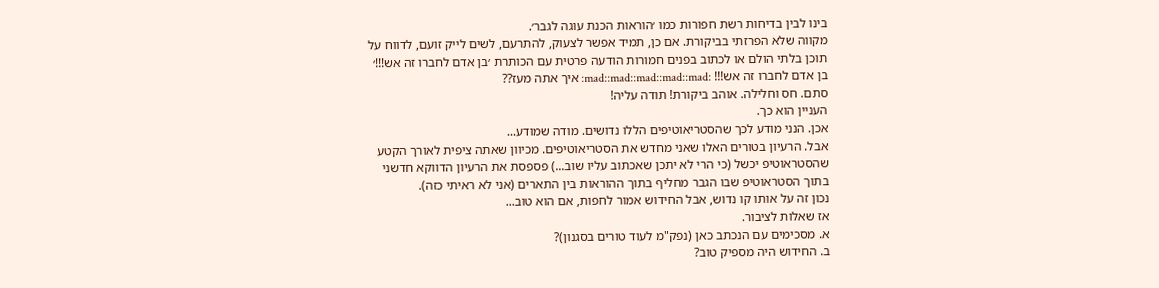בינו לבין בדיחות רשת חפורות כמו ׳הוראות הכנת עוגה לגבר׳.
מקווה שלא הפרזתי בביקורת. אם כן, תמיד אפשר לצעוק, להתרעם, לשים לייק זועם, לדווח על תוכן בלתי הולם או לכתוב בפנים חמורות הודעה פרטית עם הכותרת ׳בן אדם לחברו זה אש!!!׳
בן אדם לחברו זה אש!!! :mad::mad::mad::mad::mad: איך אתה מעז??
סתם. חס וחלילה. אוהב ביקורת! תודה עליה!
העניין הוא כך.
אכן. הנני מודע לכך שהסטריאוטיפים הללו נדושים. מודה שמודע...
אבל. הרעיון בטורים האלו שאני מחדש את הסטריאוטיפים. מכיוון שאתה ציפית לאורך הקטע שהסטראוטיפ יכשל (כי הרי לא יתכן שאכתוב עליו שוב...) פספסת את הרעיון הדווקא חדשני בתוך הסטראוטיפ שבו הגבר מחליף בתוך ההוראות בין התארים (אני לא ראיתי כזה).
נכון זה על אותו קו נדוש, אבל החידוש אמור לחפות, אם הוא טוב...
אז שאלות לציבור.
א. מסכימים עם הנכתב כאן (נפק"מ לעוד טורים בסגנון)?
ב. החידוש היה מספיק טוב?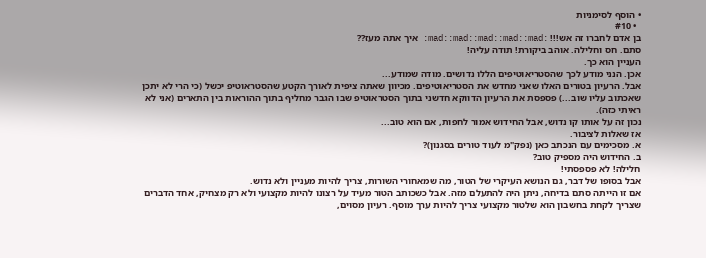• הוסף לסימניות
  • #10
בן אדם לחברו זה אש!!! :mad::mad::mad::mad::mad: איך אתה מעז??
סתם. חס וחלילה. אוהב ביקורת! תודה עליה!
העניין הוא כך.
אכן. הנני מודע לכך שהסטריאוטיפים הללו נדושים. מודה שמודע...
אבל. הרעיון בטורים האלו שאני מחדש את הסטריאוטיפים. מכיוון שאתה ציפית לאורך הקטע שהסטראוטיפ יכשל (כי הרי לא יתכן שאכתוב עליו שוב...) פספסת את הרעיון הדווקא חדשני בתוך הסטראוטיפ שבו הגבר מחליף בתוך ההוראות בין התארים (אני לא ראיתי כזה).
נכון זה על אותו קו נדוש, אבל החידוש אמור לחפות, אם הוא טוב...
אז שאלות לציבור.
א. מסכימים עם הנכתב כאן (נפק"מ לעוד טורים בסגנון)?
ב. החידוש היה מספיק טוב?
חלילה! לא פספסתי!
אבל בסופו של דבר, גם הנושא העיקרי של הטור, מה שמאחורי השורות, צריך להיות מעניין ולא נדוש.
אם זו הייתה סתם בדיחה, ניתן היה להתעלם מזה. אבל כשכותב הטור מעיד על רצונו להיות מקצועי ולא רק מצחיק, אחד הדברים שצריך לקחת בחשבון הוא שלטור מקצועי צריך להיות ערך מוסף. רעיון מסוים,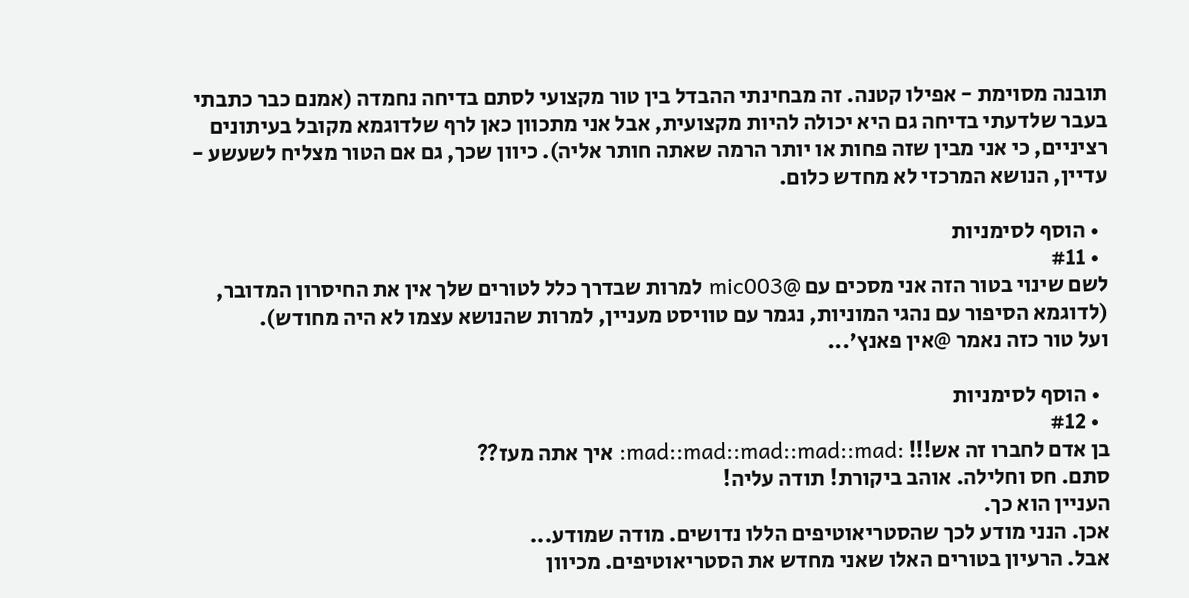תובנה מסוימת - אפילו קטנה. זה מבחינתי ההבדל בין טור מקצועי לסתם בדיחה נחמדה (אמנם כבר כתבתי בעבר שלדעתי בדיחה גם היא יכולה להיות מקצועית, אבל אני מתכוון כאן לרף שלדוגמא מקובל בעיתונים רציניים, כי אני מבין שזה פחות או יותר הרמה שאתה חותר אליה). כיוון שכך, גם אם הטור מצליח לשעשע - עדיין, הנושא המרכזי לא מחדש כלום.

  • הוסף לסימניות
  • #11
לשם שינוי בטור הזה אני מסכים עם @mic003 למרות שבדרך כלל לטורים שלך אין את החיסרון המדובר, (לדוגמא הסיפור עם נהגי המוניות, נגמר עם טוויסט מעניין, למרות שהנושא עצמו לא היה מחודש).
ועל טור כזה נאמר @אין פאנץ'...

  • הוסף לסימניות
  • #12
בן אדם לחברו זה אש!!! :mad::mad::mad::mad::mad: איך אתה מעז??
סתם. חס וחלילה. אוהב ביקורת! תודה עליה!
העניין הוא כך.
אכן. הנני מודע לכך שהסטריאוטיפים הללו נדושים. מודה שמודע...
אבל. הרעיון בטורים האלו שאני מחדש את הסטריאוטיפים. מכיוון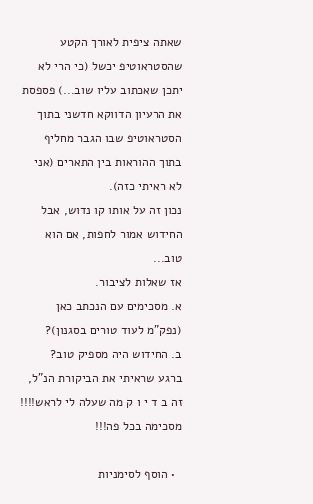שאתה ציפית לאורך הקטע שהסטראוטיפ יכשל (כי הרי לא יתכן שאכתוב עליו שוב...) פספסת את הרעיון הדווקא חדשני בתוך הסטראוטיפ שבו הגבר מחליף בתוך ההוראות בין התארים (אני לא ראיתי כזה).
נכון זה על אותו קו נדוש, אבל החידוש אמור לחפות, אם הוא טוב...
אז שאלות לציבור.
א. מסכימים עם הנכתב כאן (נפק"מ לעוד טורים בסגנון)?
ב. החידוש היה מספיק טוב?
ברגע שראיתי את הביקורת הנ"ל, זה ב ד י ו ק מה שעלה לי לראש!!!!
מסכימה בכל פה!!!

  • הוסף לסימניות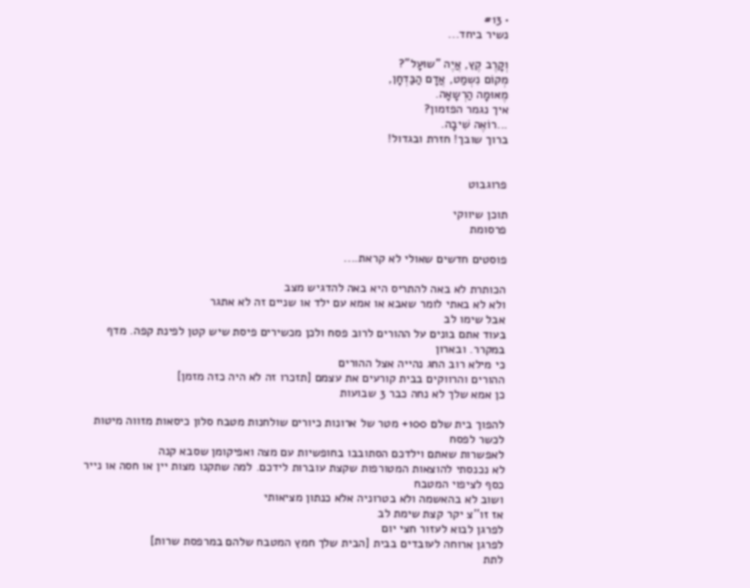• #13
נשיר ביחד...

וְקָרֶב קֶץ, אֲיֶה "שוּעָל"?
מְקוֹם נִשְמַט, אֲדָם הַבַּדְחָן,
מֶאּוּמָה הַרְשָאָה.
איך נגמר הפזמון?
...רוֹאֶה שִׁיבָה.
ברוך שובך! חזרת ובגדול!


פרוגבוט

תוכן שיווקי
פרסומת

פוסטים חדשים שאולי לא קראת....

הכותרת לא באה להתריס היא באה להדגיש מצב
ולא לא באתי לומר שאבא או אמא עם ילד או שניים זה לא אתגר
אבל שימו לב
בעוד אתם בונים על ההורים לרוב פסח ולכן מכשירים פיסת שיש קטן לפינת קפה. מדף במקרר. ובארון
כי מילא רוב החג נהייה אצל ההורים
ההורים והרווקים בבית קורעים את עצמם [תזכרו זה לא היה כזה מזמן]
כן אמא שלך לא נחה כבר 3 שבועות

להפוך בית שלם 100+ מטר של ארונות כיורים שולחנות מטבח סלון כיסאות מזווה מיטות
לכשר לפסח
לאפשרות שאתם וילדכם הסתובבו בחופשיות עם מצה ואפיקומן שסבא קנה
לא נכנסתי להוצאות המטורפות שקצת עוברות לידכם. למה שתקנו מצות יין או חסה או נייר כסף לציפוי המטבח
ושוב לא בהאשמה ולא בטרוניה אלא כנתון מציאותי
אז זו''צ יקר קצת שימת לב
לפרגן לבוא לעזור חצי יום
לפרגן ארוחה לעובדים בבית [הבית שלך חמץ המטבח שלהם במרפסת שרות]
לתת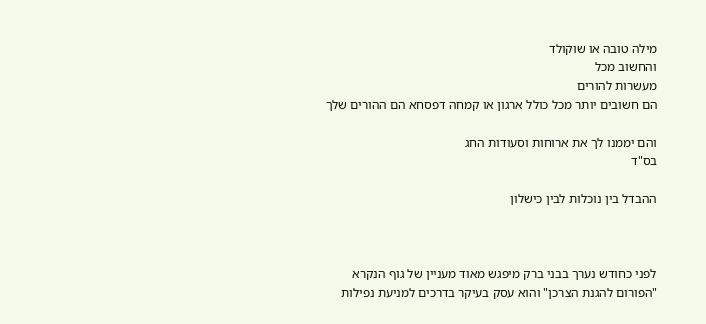מילה טובה או שוקולד
והחשוב מכל
מעשרות להורים
הם חשובים יותר מכל כולל ארגון או קמחה דפסחא הם ההורים שלך

והם יממנו לך את ארוחות וסעודות החג
בס"ד

ההבדל בין נוכלות לבין כישלון



לפני כחודש נערך בבני ברק מיפגש מאוד מעניין של גוף הנקרא "הפורום להגנת הצרכן" והוא עסק בעיקר בדרכים למניעת נפילות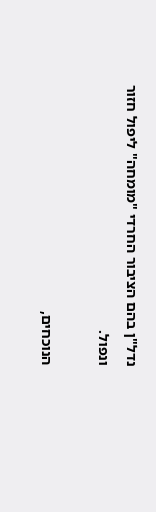נדל"ן בהם הציבור החרדי "מומחה" ליפול חזור ונפול.

הנוכחים,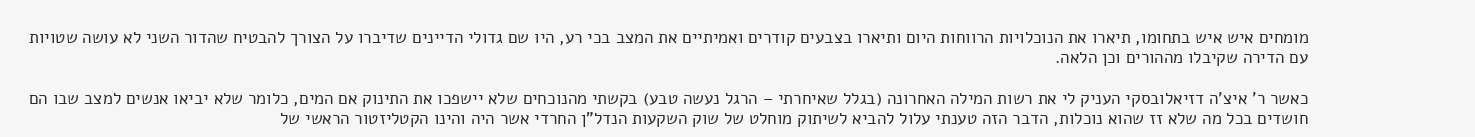מומחים איש איש בתחומו, תיארו את הנוכלויות הרווחות היום ותיארו בצבעים קודרים ואמיתיים את המצב בכי רע, היו שם גדולי הדיינים שדיברו על הצורך להבטיח שהדור השני לא עושה שטויות עם הדירה שקיבלו מההורים וכן הלאה.

כאשר ר' איצ'ה דזיאלובסקי העניק לי את רשות המילה האחרונה (בגלל שאיחרתי – הרגל נעשה טבע) בקשתי מהנוכחים שלא יישפכו את התינוק אם המים, כלומר שלא יביאו אנשים למצב שבו הם חושדים בכל מה שלא זז שהוא נוכלות, הדבר הזה טענתי עלול להביא לשיתוק מוחלט של שוק השקעות הנדל"ן החרדי אשר היה והינו הקטליזטור הראשי של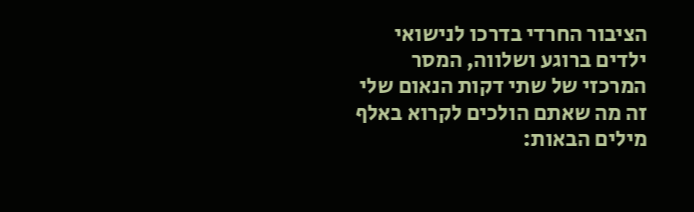הציבור החרדי בדרכו לנישואי ילדים ברוגע ושלווה, המסר המרכזי של שתי דקות הנאום שלי זה מה שאתם הולכים לקרוא באלף מילים הבאות: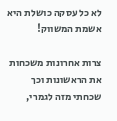לא כל עסקה כושלת היא אשמת המשווק!

צרות אחרונות משכחות את הראשונות וכך שכחתי מזה לגמרי,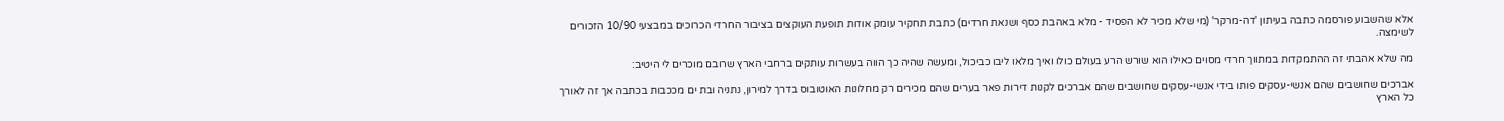אלא שהשבוע פורסמה כתבה בעיתון 'דה-מרקר' (מי שלא מכיר לא הפסיד - מלא באהבת כסף ושנאת חרדים) כתבת תחקיר עומק אודות תופעת העוקצים בציבור החרדי הכרוכים במבצעי 10/90 הזכורים לשימצה.

מה שלא אהבתי זה ההתמקדות במתווך חרדי מסוים כאילו הוא שורש הרע בעולם כולו ואיך מלאו ליבו כביכול, ומעשה שהיה כך הווה בעשרות עותקים ברחבי הארץ שרובם מוכרים לי היטיב:

אברכים שחושבים שהם אנשי-עסקים פותו בידי אנשי-עסקים שחושבים שהם אברכים לקנות דירות פאר בערים שהם מכירים רק מחלונות האוטובוס בדרך למירון, נתניה ובת ים מככבות בכתבה אך זה לאורך כל הארץ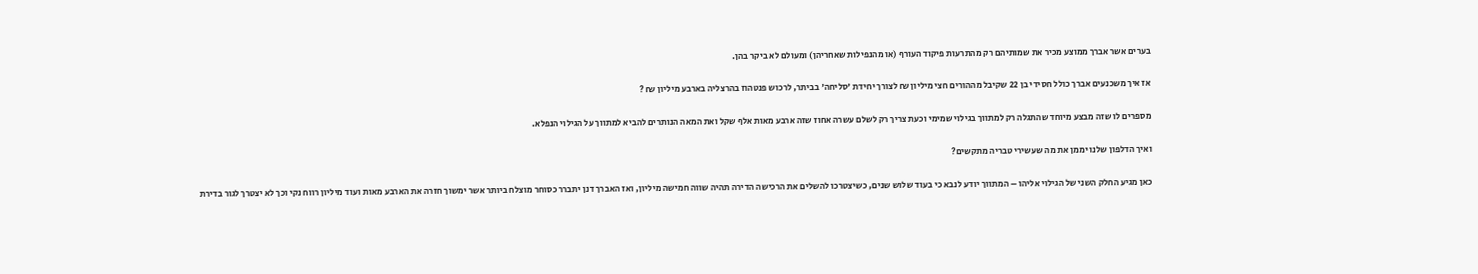בערים אשר אברך ממוצע מכיר את שמותיהם רק מהתרעות פיקוד העורף (או מהנפילות שאחריהן) ומעולם לא ביקר בהן.

אז איך משכנעים אברך כולל חסידי בן 22 שקיבל מההורים חצי מיליון ₪ לצורך יחידת 'סליחה' בביתר, לרכוש פנטהוז בהרצליה בארבע מיליון ₪ ?

מספרים לו שזה מבצע מיוחד שהתגלה רק למתווך בגילוי שמימי וכעת צריך רק לשלם עשרה אחוז שזה ארבע מאות אלף שקל ואת המאה הנותרים להביא למתווך על הגילוי הנפלא.

ואיך הדלפון שלנו יממן את מה שעשירי טבריה מתקשים?

כאן מגיע החלק השני של הגילוי אליהו – המתווך יודע לנבא כי בעוד שלוש שנים, כשיצטרכו להשלים את הרכישה הדירה תהיה שווה חמישה מיליון, ואז האברך דנן יתברר כסוחר מוצלח ביותר אשר ימשוך חזרה את הארבע מאות ועוד מיליון רווח נקי וכך לא יצטרך לגור בדירת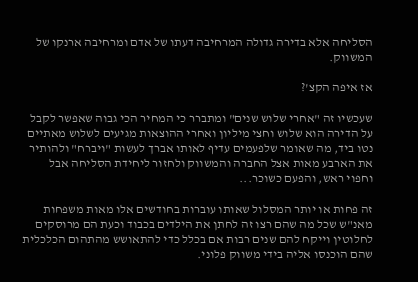הסליחה אלא בדירה גדולה המרחיבה דעתו של אדם ומרחיבה ארנקו של המשווק.

אז איפה הקצ'?

שעכשיו זה "אחרי שלוש שנים" ומתברר כי המחיר הכי גבוה שאפשר לקבל על הדירה הוא שלוש וחצי מיליון ואחרי ההוצאות מגיעים לשלוש מאתיים נטו ביד, מה שאומר שלפעמים עדיף לאותו אברך לעשות "ויברח" ולהותיר את הארבע מאות אצל החברה והמשווק ולחזור ליחידת הסליחה אבל וחפוי ראש, והפעם כשוכר...

זה פחות או יותר המסלול שאותו עוברות בחודשים אלו מאות משפחות מאנ"ש שכל מה שהם רצו זה לחתן את הילדים בכבוד וכעת הם מרוסקים לחלוטין וייקח להם שנים רבות אם בכלל כדי להתאושש מהתהום הכלכלית שהם הוכנסו אליה בידי משווק פלוני.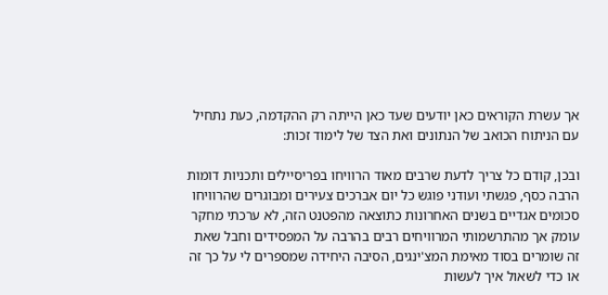אך עשרת הקוראים כאן יודעים שעד כאן הייתה רק ההקדמה, כעת נתחיל עם הניתוח הכואב של הנתונים ואת הצד של לימוד זכות:

ובכן, קודם כל צריך לדעת שרבים מאוד הרוויחו בפריסיילים ותכניות דומות הרבה כסף, פגשתי ועודני פוגש כל יום אברכים צעירים ומבוגרים שהרוויחו סכומים אגדיים בשנים האחרונות כתוצאה מהפטנט הזה, לא ערכתי מחקר עומק אך מהתרשמותי המרוויחים רבים בהרבה על המפסידים וחבל שאת זה שומרים בסוד מאימת המצ'ינגים, הסיבה היחידה שמספרים לי על כך זה או כדי לשאול איך לעשות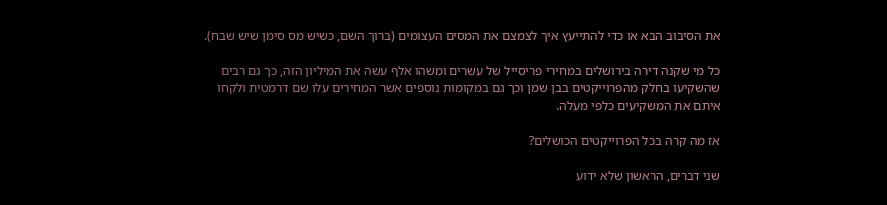את הסיבוב הבא או כדי להתייעץ איך לצמצם את המסים העצומים (ברוך השם, כשיש מס סימן שיש שבח).

כל מי שקנה דירה בירושלים במחירי פריסייל של עשרים ומשהו אלף עשה את המיליון הזה, כך גם רבים שהשקיעו בחלק מהפרוייקטים בבן שמן וכך גם במקומות נוספים אשר המחירים עלו שם דרמטית ולקחו איתם את המשקיעים כלפי מעלה.

אז מה קרה בכל הפרוייקטים הכושלים?

שני דברים, הראשון שלא ידוע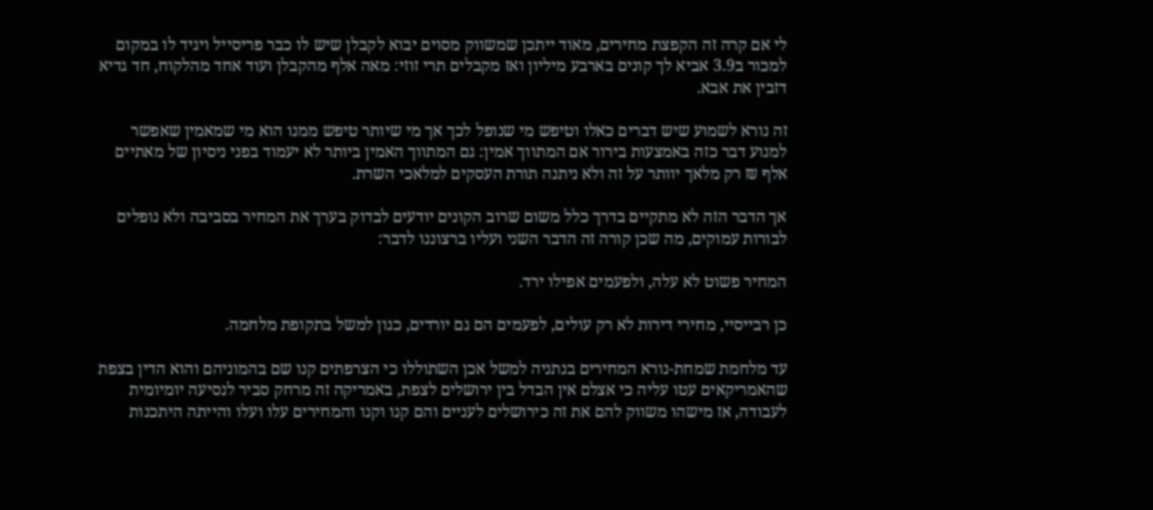לי אם קרה זה הקפצת מחירים, מאוד ייתכן שמשווק מסוים יבוא לקבלן שיש לו כבר פריסייל ויגיד לו במקום למכור ב3.9 אביא לך קונים בארבע מיליון ואז מקבלים תרי זוזי: מאה אלף מהקבלן ועוד אחד מהלקוח, חד גדיא דזבין את אבא.

זה נורא לשמוע שיש דברים כאלו וטיפש מי שנופל לכך אך מי שיותר טיפש ממנו הוא מי שמאמין שאפשר למנוע דבר כזה באמצעות בירור אם המתווך אמין: גם המתווך האמין ביותר לא יעמוד בפני ניסיון של מאתיים אלף ₪ רק מלאך יוותר על זה ולא ניתנה תורת העסקים למלאכי השרת.

אך הדבר הזה לא מתקיים בדרך כלל משום שרוב הקונים יודעים לבדוק בערך את המחיר בסביבה ולא נופלים לבורות עמוקים, מה שכן קורה זה הדבר השני ועליו ברצוננו לדבר:

המחיר פשוט לא עלה, ולפעמים אפילו ירד.

כן רבייסיי, מחירי דירות לא רק עולים, לפעמים הם גם יורדים, כגון למשל בתקופת מלחמה.

עד מלחמת שמחת-נורא המחירים בנתניה למשל אכן השתוללו כי הצרפתים קנו שם בהמוניהם והוא הדין בצפת שהאמריקאים עטו עליה כי אצלם אין הבדל בין ירושלים לצפת, באמריקה זה מרחק סביר לנסיעה יומיומית לעבודה, אז מישהו משווק להם את זה כירושלים לעניים והם קנו וקנו והמחירים עלו ועלו והייתה היתכנות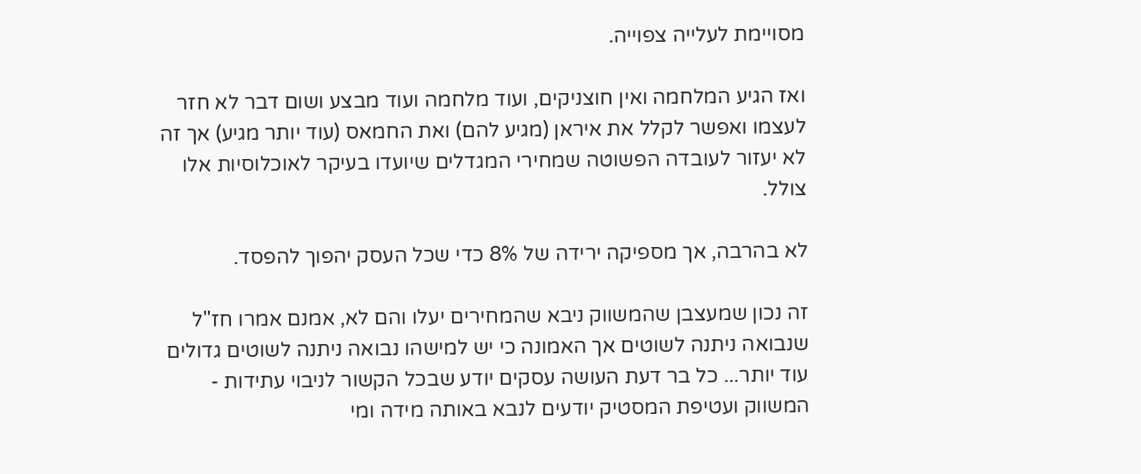מסויימת לעלייה צפוייה.

ואז הגיע המלחמה ואין חוצניקים, ועוד מלחמה ועוד מבצע ושום דבר לא חזר לעצמו ואפשר לקלל את איראן (מגיע להם) ואת החמאס (עוד יותר מגיע) אך זה לא יעזור לעובדה הפשוטה שמחירי המגדלים שיועדו בעיקר לאוכלוסיות אלו צולל.

לא בהרבה, אך מספיקה ירידה של 8% כדי שכל העסק יהפוך להפסד.

זה נכון שמעצבן שהמשווק ניבא שהמחירים יעלו והם לא, אמנם אמרו חז"ל שנבואה ניתנה לשוטים אך האמונה כי יש למישהו נבואה ניתנה לשוטים גדולים עוד יותר... כל בר דעת העושה עסקים יודע שבכל הקשור לניבוי עתידות - המשווק ועטיפת המסטיק יודעים לנבא באותה מידה ומי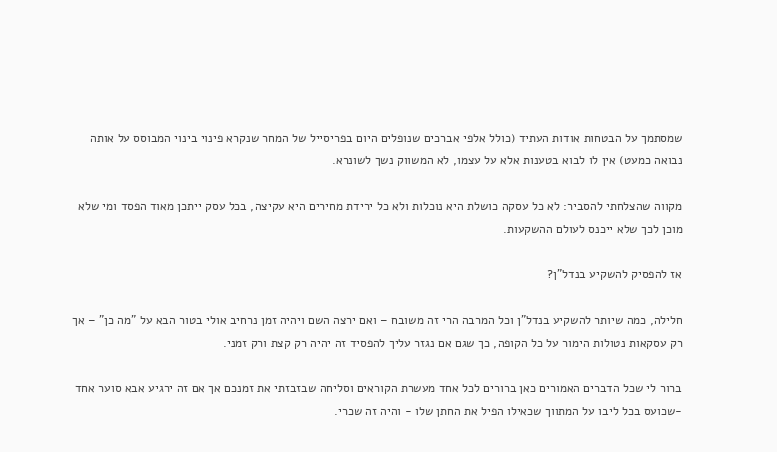שמסתמך על הבטחות אודות העתיד (כולל אלפי אברכים שנופלים היום בפריסייל של המחר שנקרא פינוי בינוי המבוסס על אותה נבואה כמעט) אין לו לבוא בטענות אלא על עצמו, לא המשווק נשך לשונרא.

מקווה שהצלחתי להסביר: לא כל עסקה כושלת היא נוכלות ולא כל ירידת מחירים היא עקיצה, בכל עסק ייתכן מאוד הפסד ומי שלא מוכן לכך שלא ייכנס לעולם ההשקעות.

אז להפסיק להשקיע בנדל"ן?

חלילה, כמה שיותר להשקיע בנדל"ן וכל המרבה הרי זה משובח – ואם ירצה השם ויהיה זמן נרחיב אולי בטור הבא על "מה כן" – אך רק עסקאות נטולות הימור על כל הקופה, כך שגם אם נגזר עליך להפסיד זה יהיה רק קצת ורק זמני.

ברור לי שכל הדברים האמורים כאן ברורים לכל אחד מעשרת הקוראים וסליחה שבזבזתי את זמנכם אך אם זה ירגיע אבא סוער אחד -שכועס בכל ליבו על המתווך שכאילו הפיל את החתן שלו - והיה זה שכרי.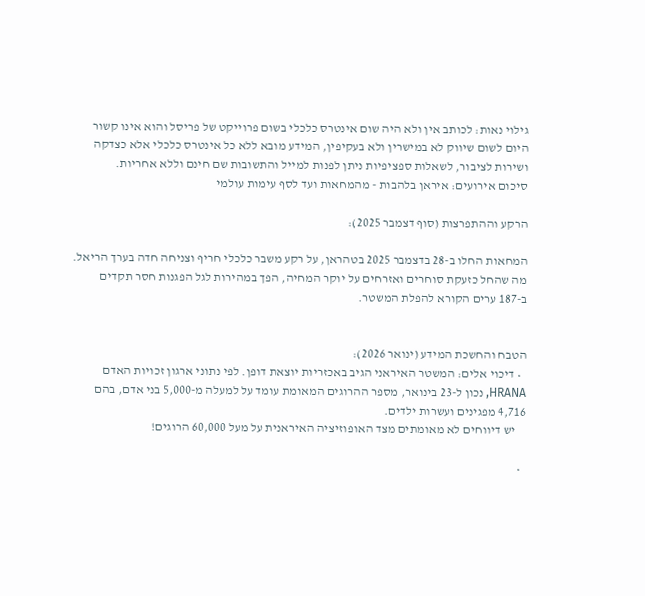גילוי נאות: לכותב אין ולא היה שום אינטרס כלכלי בשום פרוייקט של פריסל והוא אינו קשור היום לשום שיווק לא במישרין ולא בעקיפין, המידע מובא ללא כל אינטרס כלכלי אלא כצדקה ושירות לציבור, לשאלות ספציפיות ניתן לפנות למייל והתשובות שם חינם וללא אחריות.
סיכום אירועים: איראן בלהבות - מהמחאות ועד לסף עימות עולמי

הרקע וההתפרצות (סוף דצמבר 2025):

המחאות החלו ב-28 בדצמבר 2025 בטהראן, על רקע משבר כלכלי חריף וצניחה חדה בערך הריאל. מה שהחל כזעקת סוחרים ואזרחים על יוקר המחיה, הפך במהירות לגל הפגנות חסר תקדים ב-187 ערים הקורא להפלת המשטר.


הטבח והחשכת המידע (ינואר 2026):
  • דיכוי אלים: המשטר האיראני הגיב באכזריות יוצאת דופן. לפי נתוני ארגון זכויות האדם HRANA, נכון ל-23 בינואר, מספר ההרוגים המאומת עומד על למעלה מ-5,000 בני אדם, בהם 4,716 מפגינים ועשרות ילדים.
    יש דיווחים לא מאומתים מצד האופוזיציה האיראנית על מעל 60,000 הרוגים!

  •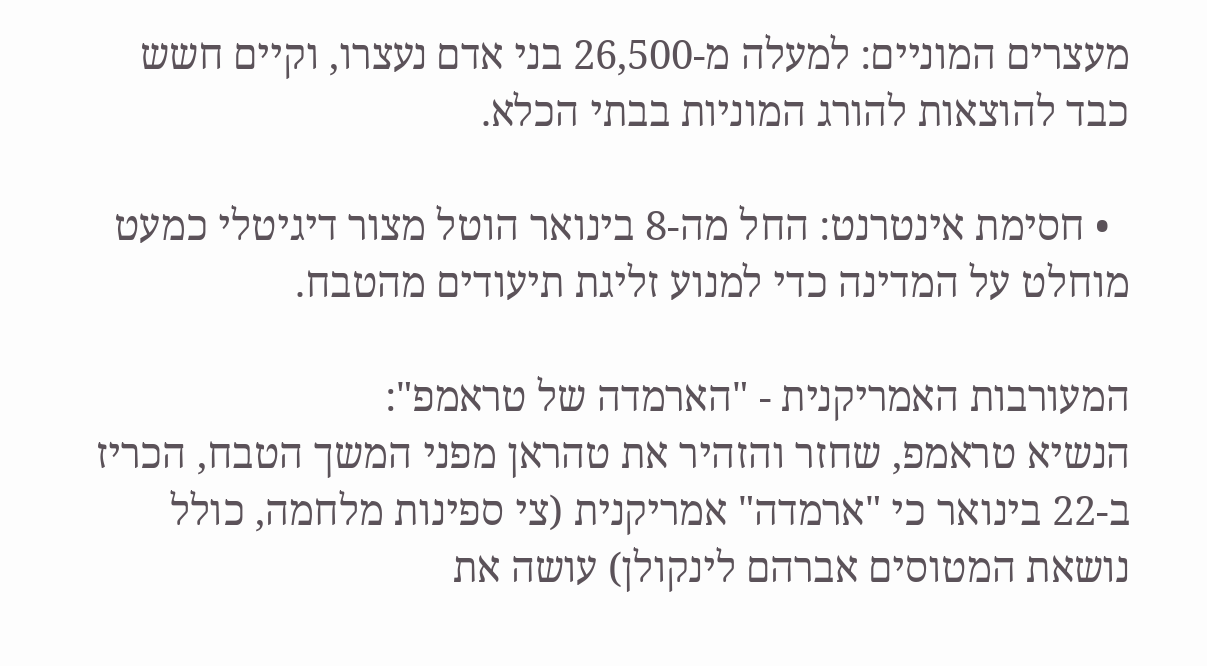מעצרים המוניים: למעלה מ-26,500 בני אדם נעצרו, וקיים חשש כבד להוצאות להורג המוניות בבתי הכלא.

  • חסימת אינטרנט: החל מה-8 בינואר הוטל מצור דיגיטלי כמעט מוחלט על המדינה כדי למנוע זליגת תיעודים מהטבח.

המעורבות האמריקנית - "הארמדה של טראמפ":
הנשיא טראמפ, שחזר והזהיר את טהראן מפני המשך הטבח, הכריז ב-22 בינואר כי "ארמדה" אמריקנית (צי ספינות מלחמה, כולל נושאת המטוסים אברהם לינקולן) עושה את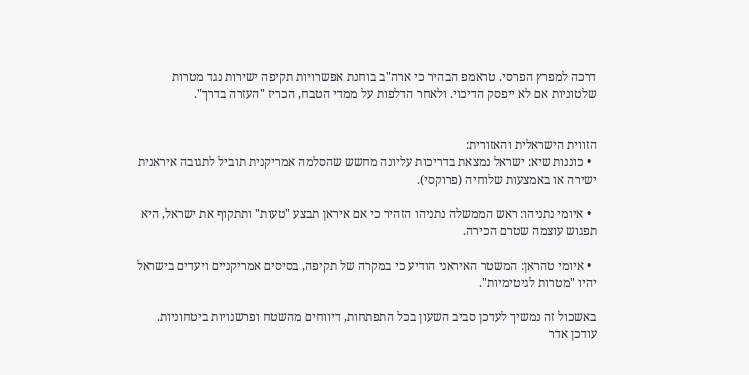דרכה למפרץ הפרסי. טראמפ הבהיר כי ארה"ב בוחנת אפשרויות תקיפה ישירות נגד מטרות שלטוניות אם לא ייפסק הדיכוי. ולאחר הדלפות על ממדי הטבח, הכריז "העזרה בדרך".


הזווית הישראלית והאזורית:
  • כוננות שיא: ישראל נמצאת בדריכות עליונה מחשש שהסלמה אמריקנית תוביל לתגובה איראנית ישירה או באמצעות שלוחיה (פרוקסי).

  • איומי נתניהו: ראש הממשלה נתניהו הזהיר כי אם איראן תבצע "טעות" ותתקוף את ישראל, היא תפגוש עוצמה שטרם הכירה.

  • איומי טהראן: המשטר האיראני הודיע כי במקרה של תקיפה, בסיסים אמריקניים ויעדים בישראל יהיו "מטרות לגיטימיות".

באשכול זה נמשיך לעדכן סביב השעון בכל התפתחות, דיווחים מהשטח ופרשנויות ביטחוניות.
עודכן אדר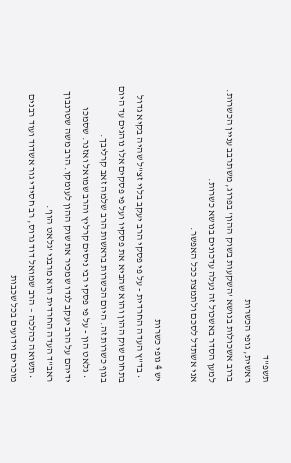תשפ"ד
ראשית, גופי הכשרות
ברוב אשכולות בנושא 'השקעות בשוק ההון' בפרוג, משתרבב עניין הכשרות.
למען הסדר באשכול זה נעלה עדכונים בנושא כשרות.
אני אשתדל לסכם ולתמצת ככל האפשר.

יש 4 גופי כשרות
  • בד"ץ העדה החרדית - על פי פסקי הרב יעקב בלוי זצ"ל שהיה בקיא גדול בתחום שוק ההון והוא שהביא את פסקיו ועל פי פסקים אלו נוהגים עד היום בגוף כשרות זה. היום הכשרות בראשות הרב שלמה זאב קרליבך.
  • גלאט הון - על פי פסקי רבי ניסים קרליץ והרב שמואל ואזנר. שסמכו ידיהם על הרב יעקב לנדו שמכיר את שוק ההון לעומקו. הרב משה שטרנבוך ראב"ד העדה החרדית הוא מרבני 'גלאט הון'.
  • תשואה כהלכה – הרב שמואל דוד גרוס, רב חסידי גור אשדוד ועוד רבנים מוכרים וידועים בכל שכבות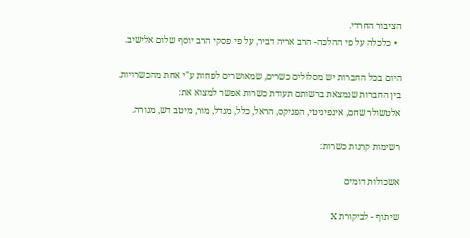הציבור החרדי.
  • כלכלה על פי ההלכה- הרב אריה דביר, על פי פסקי הרב יוסף שלום אלישיב.

היום בכל החברות יש מסלולים כשרים, שמאושרים לפחות ע"י אחת מהכשרויות.
בין החברות שנמצאת ברשותם תעודת כשרות אפשר למצוא את:
אלטשולר שחם, אינפיניטי, הפניקס, הראל, כלל, מגדל, מור, מיטב דש, מנורה.

רשימות קרנות כשרות:

אשכולות דומים

שיתוף - לביקורת X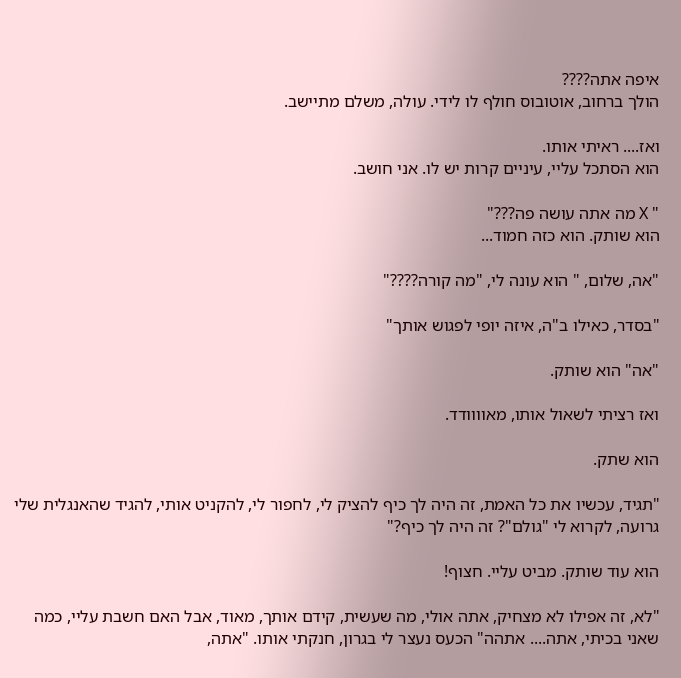איפה אתה????
הולך ברחוב, אוטובוס חולף לו לידי. עולה, משלם מתיישב.

ואז.... ראיתי אותו.
הוא הסתכל עליי, עיניים קרות יש לו. אני חושב.

" X מה אתה עושה פה???"
הוא שותק. הוא כזה חמוד...

"אה, שלום, " הוא עונה לי, "מה קורה????"

"בסדר, כאילו ב"ה, איזה יופי לפגוש אותך"

"אה" הוא שותק.

ואז רציתי לשאול אותו, מאוווודד.

הוא שתק.

"תגיד, עכשיו את כל האמת, זה היה לך כיף להציק לי, לחפור לי, להקניט אותי, להגיד שהאנגלית שלי גרועה, לקרוא לי "גולם"? זה היה לך כיף?"

הוא עוד שותק. מביט עליי. חצוף!

"לא, זה אפילו לא מצחיק, אתה אולי, מה שעשית, קידם אותך, מאוד, אבל האם חשבת עליי, כמה שאני בכיתי, אתה.... אתהה" הכעס נעצר לי בגרון, חנקתי אותו. "אתה,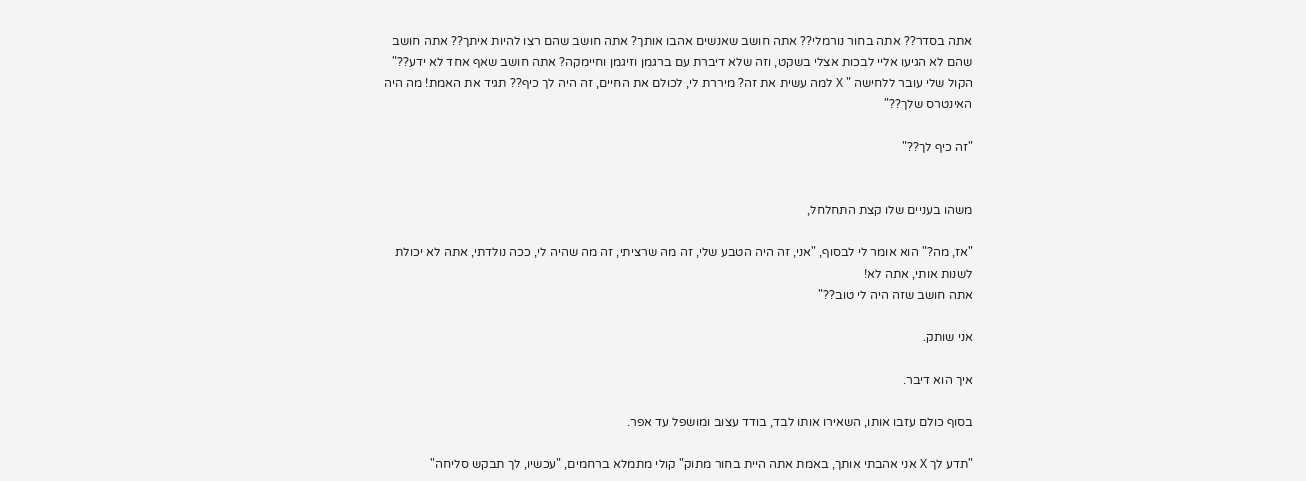אתה בסדר?? אתה בחור נורמלי?? אתה חושב שאנשים אהבו אותך? אתה חושב שהם רצו להיות איתך?? אתה חושב שהם לא הגיעו אליי לבכות אצלי בשקט, וזה שלא דיברת עם ברגמן וזיגמן וחיימקה? אתה חושב שאף אחד לא ידע??"
הקול שלי עובר ללחישה " X למה עשית את זה? מיררת לי, לכולם את החיים, זה היה לך כיף?? תגיד את האמת! מה היה האינטרס שלך??"

"זה כיף לך??"


משהו בעניים שלו קצת התחלחל,

"אז, מה?" הוא אומר לי לבסוף, "אני, זה היה הטבע שלי, זה מה שרציתי, זה מה שהיה לי, ככה נולדתי, אתה לא יכולת לשנות אותי, אתה לא!
אתה חושב שזה היה לי טוב??"

אני שותק.

איך הוא דיבר.

בסוף כולם עזבו אותו, השאירו אותו לבד, בודד עצוב ומושפל עד אפר.

"תדע לך X אני אהבתי אותך, באמת אתה היית בחור מתוק" קולי מתמלא ברחמים, "עכשיו, לך תבקש סליחה"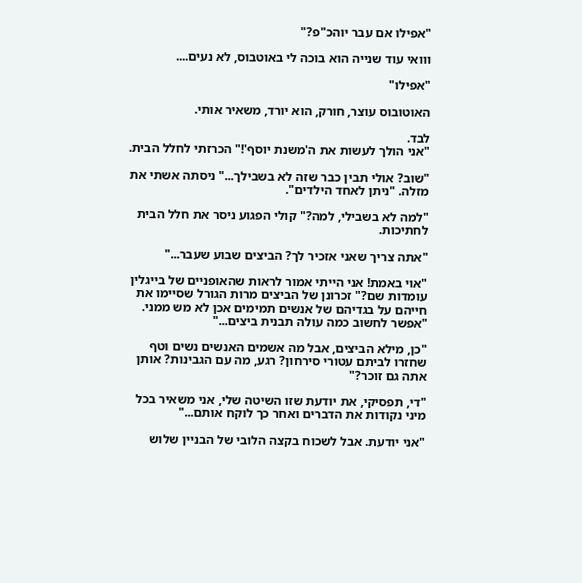"אפילו אם עבר יוהכ"פ?"

ווואי עוד שנייה הוא בוכה לי באוטבוס, לא נעים....

"אפילו"

האוטובוס עוצר, חורק, הוא יורד, משאיר אותי.

לבד.
"אני הולך לעשות את ה'משנת יוסף'!" הכרזתי לחלל הבית.

"שוב? אולי תבין כבר שזה לא בשבילך..." ניסתה אשתי את מזלה. "ניתן לאחד הילדים".

"למה לא בשבילי, למה?" קולי הפגוע ניסר את חלל הבית לחתיכות.

"אתה צריך שאני אזכיר לך? הביצים שבוע שעבר..."

"אוי באמת! אני הייתי אמור לראות שהאופניים של בייגלין עומדות שם?" זכרונן של הביצים מרות הגורל שסיימו את חייהם על בגדיהם של אנשים תמימים אכן לא מש ממני. "אפשר לחשוב כמה עולה תבנית ביצים..."

"כן, מילא הביצים, אבל מה אשמים האנשים נשים וטף שחזרו לביתם עטורי סירחון? רגע, מה עם הגבינות? אותן אתה גם זוכר?"

"די, תפסיקי, את יודעת שזו השיטה שלי, אני משאיר בכל מיני נקודות את הדברים ואחר כך לוקח אותם..."

"אני יודעת. אבל לשכוח בקצה הלובי של הבניין שלוש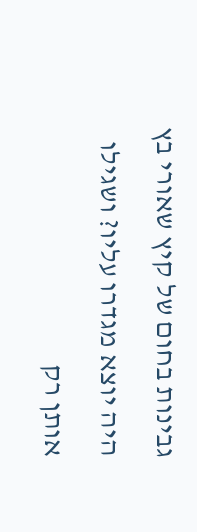גבינות בחום של קיץ שאורי בץ היה יוצא מגדרו עליו? ושגילו אותן רק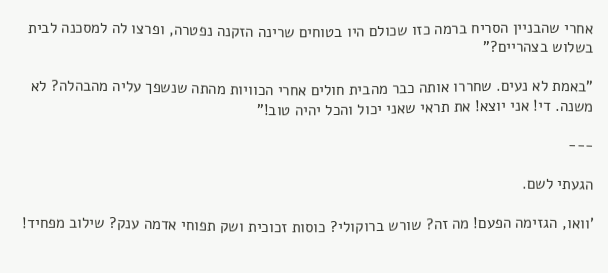אחרי שהבניין הסריח ברמה כזו שכולם היו בטוחים שרינה הזקנה נפטרה, ופרצו לה למסכנה לבית בשלוש בצהריים?"

"באמת לא נעים. שחררו אותה כבר מהבית חולים אחרי הכוויות מהתה שנשפך עליה מהבהלה? לא משנה. די! אני יוצא! את תראי שאני יכול והכל יהיה טוב!"

---

הגעתי לשם.

'וואו, הגזימה הפעם! מה זה? שורש ברוקולי? כוסות זכוכית ושק תפוחי אדמה ענק? שילוב מפחיד!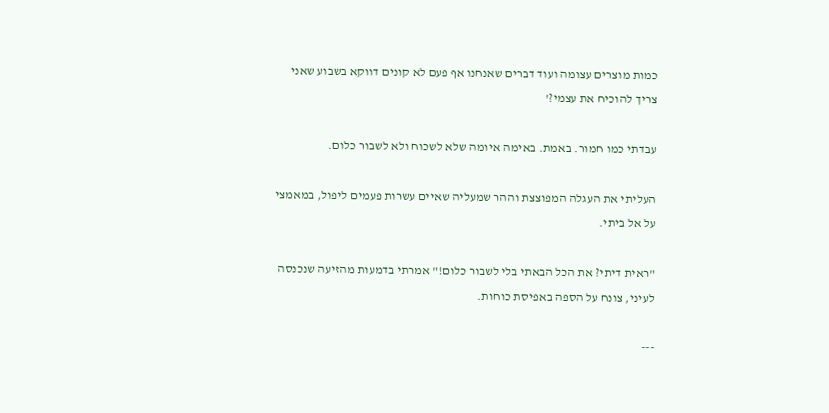כמות מוצרים עצומה ועוד דברים שאנחנו אף פעם לא קונים דווקא בשבוע שאני צריך להוכיח את עצמי?'

עבדתי כמו חמור. באמת. באימה איומה שלא לשכוח ולא לשבור כלום.

העליתי את העגלה המפוצצת וההר שמעליה שאיים עשרות פעמים ליפול, במאמצי על אל ביתי.

"ראית דיתי? את הכל הבאתי בלי לשבור כלום!" אמרתי בדמעות מהזיעה שנכנסה לעיני, צונח על הספה באפיסת כוחות.

---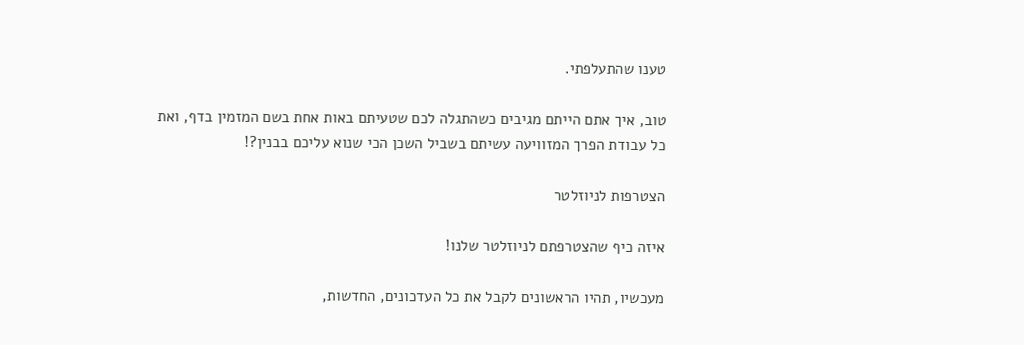טענו שהתעלפתי.

טוב, איך אתם הייתם מגיבים כשהתגלה לכם שטעיתם באות אחת בשם המזמין בדף, ואת כל עבודת הפרך המזוויעה עשיתם בשביל השכן הכי שנוא עליכם בבנין?!

הצטרפות לניוזלטר

איזה כיף שהצטרפתם לניוזלטר שלנו!

מעכשיו, תהיו הראשונים לקבל את כל העדכונים, החדשות,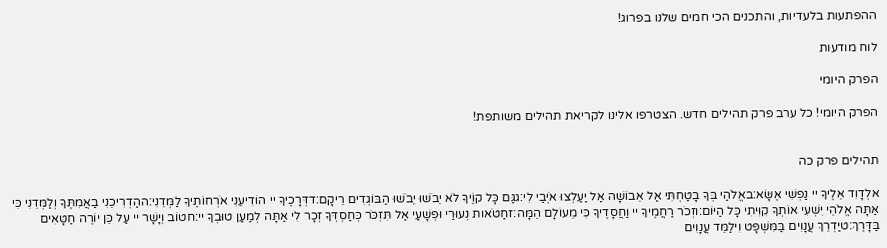ההפתעות בלעדיות, והתכנים הכי חמים שלנו בפרוג!

לוח מודעות

הפרק היומי

הפרק היומי! כל ערב פרק תהילים חדש. הצטרפו אלינו לקריאת תהילים משותפת!


תהילים פרק כה

אלְדָוִד אֵלֶיךָ יי נַפְשִׁי אֶשָּׂא:באֱלֹהַי בְּךָ בָטַחְתִּי אַל אֵבוֹשָׁה אַל יַעַלְצוּ אֹיְבַי לִי:גגַּם כָּל קוֶֹיךָ לֹא יֵבֹשׁוּ יֵבֹשׁוּ הַבּוֹגְדִים רֵיקָם:דדְּרָכֶיךָ יי הוֹדִיעֵנִי אֹרְחוֹתֶיךָ לַמְּדֵנִי:ההַדְרִיכֵנִי בַאֲמִתֶּךָ וְלַמְּדֵנִי כִּי אַתָּה אֱלֹהֵי יִשְׁעִי אוֹתְךָ קִוִּיתִי כָּל הַיּוֹם:וזְכֹר רַחֲמֶיךָ יי וַחֲסָדֶיךָ כִּי מֵעוֹלָם הֵמָּה:זחַטֹּאות נְעוּרַי וּפְשָׁעַי אַל תִּזְכֹּר כְּחַסְדְּךָ זְכָר לִי אַתָּה לְמַעַן טוּבְךָ יי:חטוֹב וְיָשָׁר יי עַל כֵּן יוֹרֶה חַטָּאִים בַּדָּרֶךְ:טיַדְרֵךְ עֲנָוִים בַּמִּשְׁפָּט וִילַמֵּד עֲנָוִים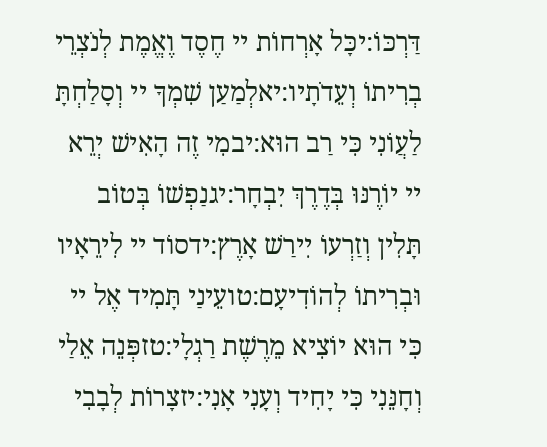דַּרְכּוֹ:יכָּל אָרְחוֹת יי חֶסֶד וֶאֱמֶת לְנֹצְרֵי בְרִיתוֹ וְעֵדֹתָיו:יאלְמַעַן שִׁמְךָ יי וְסָלַחְתָּ לַעֲוֹנִי כִּי רַב הוּא:יבמִי זֶה הָאִישׁ יְרֵא יי יוֹרֶנּוּ בְּדֶרֶךְ יִבְחָר:יגנַפְשׁוֹ בְּטוֹב תָּלִין וְזַרְעוֹ יִירַשׁ אָרֶץ:ידסוֹד יי לִירֵאָיו וּבְרִיתוֹ לְהוֹדִיעָם:טועֵינַי תָּמִיד אֶל יי כִּי הוּא יוֹצִיא מֵרֶשֶׁת רַגְלָי:טזפְּנֵה אֵלַי וְחָנֵּנִי כִּי יָחִיד וְעָנִי אָנִי:יזצָרוֹת לְבָבִי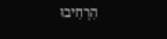הִרְחִיבוּ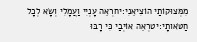מִמְּצוּקוֹתַי הוֹצִיאֵנִי:יחרְאֵה עָנְיִי וַעֲמָלִי וְשָׂא לְכָל חַטֹּאותָי:יטרְאֵה אוֹיְבַי כִּי רָבּוּ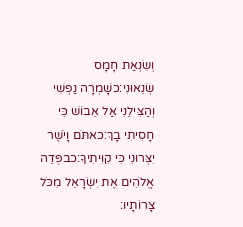וְשִׂנְאַת חָמָס שְׂנֵאוּנִי:כשָׁמְרָה נַפְשִׁי וְהַצִּילֵנִי אַל אֵבוֹשׁ כִּי חָסִיתִי בָךְ:כאתֹּם וָיֹשֶׁר יִצְּרוּנִי כִּי קִוִּיתִיךָ:כבפְּדֵה אֱלֹהִים אֶת יִשְׂרָאֵל מִכֹּל צָרוֹתָיו: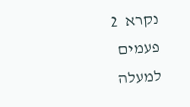נקרא  2  פעמים
למעלה